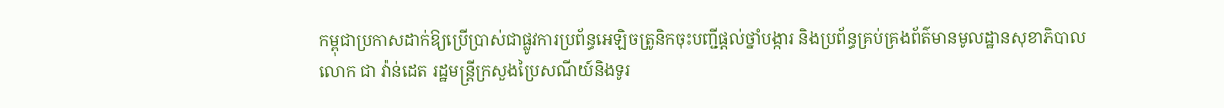កម្ពុជាប្រកាសដាក់ឱ្យប្រើប្រាស់ជាផ្លូវការប្រព័ន្ធអេឡិចត្រូនិកចុះបញ្ជីផ្តល់ថ្នាំបង្ការ និងប្រព័ន្ធគ្រប់គ្រងព័ត៌មានមូលដ្ឋានសុខាភិបាល
លោក ជា វ៉ាន់ដេត រដ្ឋមន្ត្រីក្រសួងប្រៃសណីយ៍និងទូរ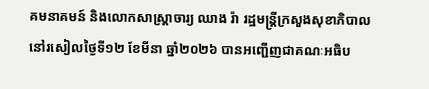គមនាគមន៍ និងលោកសាស្រ្តាចារ្យ ឈាង រ៉ា រដ្ឋមន្ត្រីក្រសួងសុខាភិបាល នៅរសៀលថ្ងៃទី១២ ខែមីនា ឆ្នាំ២០២៦ បានអញ្ជើញជាគណៈអធិប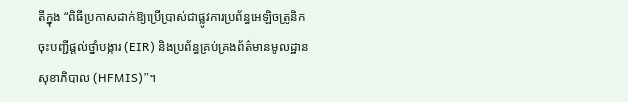តីក្នុង “ពិធីប្រកាសដាក់ឱ្យប្រើប្រាស់ជាផ្លូវការប្រព័ន្ធអេឡិចត្រូនិកចុះបញ្ជីផ្តល់ថ្នាំបង្ការ (EIR) និងប្រព័ន្ធគ្រប់គ្រងព័ត៌មានមូលដ្ឋានសុខាភិបាល (HFMIS)”។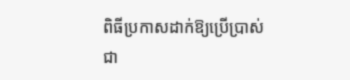ពិធីប្រកាសដាក់ឱ្យប្រើប្រាស់ជា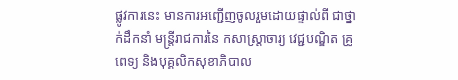ផ្លូវការនេះ មានការអញ្ជើញចូលរួមដោយផ្ទាល់ពី ជាថ្នាក់ដឹកនាំ មន្ត្រីរាជការនៃ កសាស្ត្រាចារ្យ វេជ្ជបណ្ឌិត គ្រូពេទ្យ និងបុគ្គលិកសុខាភិបាល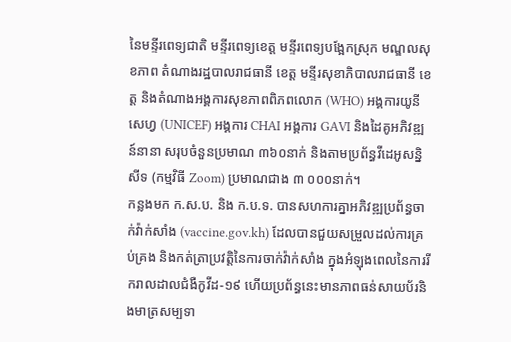នៃមន្ទីរពេទ្យជាតិ មន្ទីរពេទ្យខេត្ត មន្ទីរពេទ្យបង្អែកស្រុក មណ្ឌលសុខភាព តំណាងរដ្ឋបាលរាជធានី ខេត្ត មន្ទីរសុខាភិបាលរាជធានី ខេត្ត និងតំណាងអង្គការសុខភាពពិភពលោក (WHO) អង្គការយូនីសេហ្វ (UNICEF) អង្គការ CHAI អង្គការ GAVI និងដៃគូអភិវឌ្ឍន៍នានា សរុបចំនួនប្រមាណ ៣៦០នាក់ និងតាមប្រព័ន្ធវីដេអូសន្និសីទ (កម្មវិធី Zoom) ប្រមាណជាង ៣ ០០០នាក់។
កន្លងមក ក.ស.ប. និង ក.ប.ទ. បានសហការគ្នាអភិវឌ្ឍប្រព័ន្ធចាក់វ៉ាក់សាំង (vaccine.gov.kh) ដែលបានជួយសម្រួលដល់ការគ្រប់គ្រង និងកត់ត្រាប្រវត្តិនៃការចាក់វ៉ាក់សាំង ក្នុងអំឡុងពេលនៃការរីករាលដាលជំងឺកូវីដ-១៩ ហើយប្រព័ន្ធនេះមានភាពធន់សាយប័រនិងមាត្រសម្បទា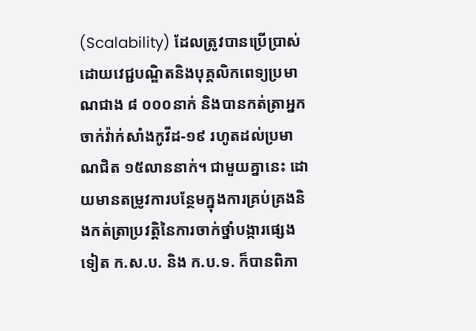(Scalability) ដែលត្រូវបានប្រើប្រាស់ដោយវេជ្ជបណ្ឌិតនិងបុគ្គលិកពេទ្យប្រមាណជាង ៨ ០០០នាក់ និងបានកត់ត្រាអ្នកចាក់វ៉ាក់សាំងកូវីដ-១៩ រហូតដល់ប្រមាណជិត ១៥លាននាក់។ ជាមួយគ្នានេះ ដោយមានតម្រូវការបន្ថែមក្នុងការគ្រប់គ្រងនិងកត់ត្រាប្រវត្តិនៃការចាក់ថ្នាំបង្ការផ្សេងទៀត ក.ស.ប. និង ក.ប.ទ. ក៏បានពិភា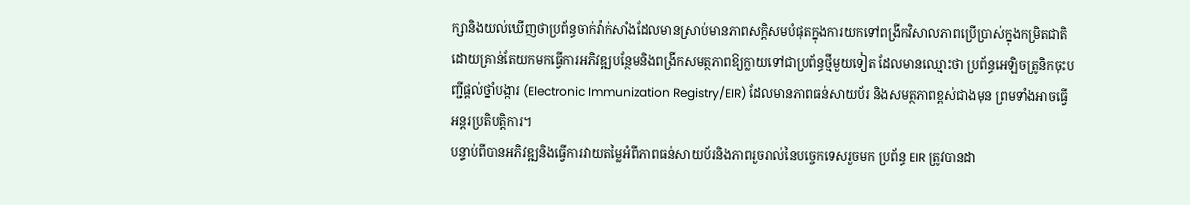ក្សានិងយល់ឃើញថាប្រព័ន្ធចាក់វ៉ាក់សាំងដែលមានស្រាប់មានភាពសក្តិសមបំផុតក្នុងការយកទៅពង្រីកវិសាលភាពប្រើប្រាស់ក្នុងកម្រិតជាតិ ដោយគ្រាន់តែយកមកធ្វើការអភិវឌ្ឍបន្ថែមនិងពង្រីកសមត្ថភាពឱ្យក្លាយទៅជាប្រព័ន្ធថ្មីមួយទៀត ដែលមានឈ្មោះថា ប្រព័ន្ធអេឡិចត្រូនិកចុះបញ្ជីផ្តល់ថ្នាំបង្ការ (Electronic Immunization Registry/EIR) ដែលមានភាពធន់សាយប័រ និងសមត្ថភាពខ្ពស់ជាងមុន ព្រមទាំងអាចធ្វើអន្តរប្រតិបត្តិការ។
បន្ទាប់ពីបានអភិវឌ្ឍនិងធ្វើការវាយតម្លៃអំពីភាពធន់សាយប័រនិងភាពរួចរាល់នៃបច្ចេកទេសរួចមក ប្រព័ន្ធ EIR ត្រូវបានដា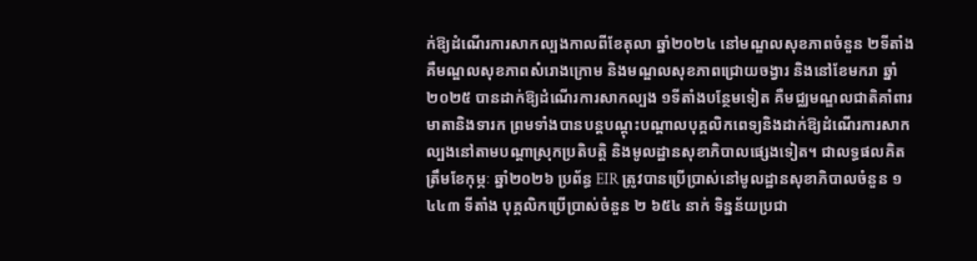ក់ឱ្យដំណើរការសាកល្បងកាលពីខែតុលា ឆ្នាំ២០២៤ នៅមណ្ឌលសុខភាពចំនួន ២ទីតាំង គឺមណ្ឌលសុខភាពសំរោងក្រោម និងមណ្ឌលសុខភាពជ្រោយចង្វារ និងនៅខែមករា ឆ្នាំ២០២៥ បានដាក់ឱ្យដំណើរការសាកល្បង ១ទីតាំងបន្ថែមទៀត គឺមជ្ឈមណ្ឌលជាតិគាំពារមាតានិងទារក ព្រមទាំងបានបន្តបណ្តុះបណ្តាលបុគ្គលិកពេទ្យនិងដាក់ឱ្យដំណើរការសាកល្បងនៅតាមបណ្តាស្រុកប្រតិបត្តិ និងមូលដ្ឋានសុខាភិបាលផ្សេងទៀត។ ជាលទ្ធផលគិតត្រឹមខែកុម្ភៈ ឆ្នាំ២០២៦ ប្រព័ន្ធ EIR ត្រូវបានប្រើប្រាស់នៅមូលដ្ឋានសុខាភិបាលចំនួន ១ ៤៤៣ ទីតាំង បុគ្គលិកប្រើប្រាស់ចំនួន ២ ៦៥៤ នាក់ ទិន្នន័យប្រជា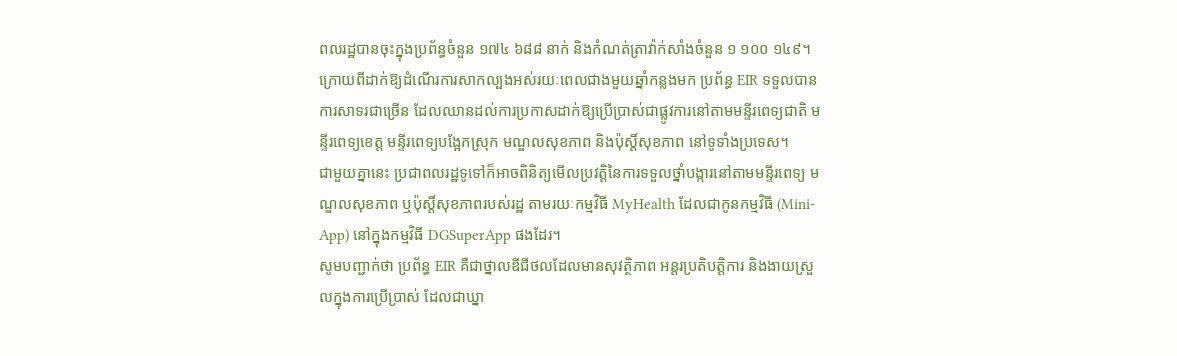ពលរដ្ឋបានចុះក្នុងប្រព័ន្ធចំនួន ១៧៤ ៦៨៨ នាក់ និងកំណត់ត្រាវ៉ាក់សាំងចំនួន ១ ១០០ ១៤៩។
ក្រោយពីដាក់ឱ្យដំណើរការសាកល្បងអស់រយៈពេលជាងមួយឆ្នាំកន្លងមក ប្រព័ន្ធ EIR ទទួលបានការសាទរជាច្រើន ដែលឈានដល់ការប្រកាសដាក់ឱ្យប្រើប្រាស់ជាផ្លូវការនៅតាមមន្ទីរពេទ្យជាតិ មន្ទីរពេទ្យខេត្ត មន្ទីរពេទ្យបង្អែកស្រុក មណ្ឌលសុខភាព និងប៉ុស្ដិ៍សុខភាព នៅទូទាំងប្រទេស។
ជាមួយគ្នានេះ ប្រជាពលរដ្ឋទូទៅក៏អាចពិនិត្យមើលប្រវត្តិនៃការទទួលថ្នាំបង្ការនៅតាមមន្ទីរពេទ្យ មណ្ឌលសុខភាព ឬប៉ុស្ដិ៍សុខភាពរបស់រដ្ឋ តាមរយៈកម្មវិធី MyHealth ដែលជាកូនកម្មវិធី (Mini-App) នៅក្នុងកម្មវិធី DGSuperApp ផងដែរ។
សូមបញ្ជាក់ថា ប្រព័ន្ធ EIR គឺជាថ្នាលឌីជីថលដែលមានសុវត្ថិភាព អន្តរប្រតិបត្តិការ និងងាយស្រួលក្នុងការប្រើប្រាស់ ដែលជាឃ្នា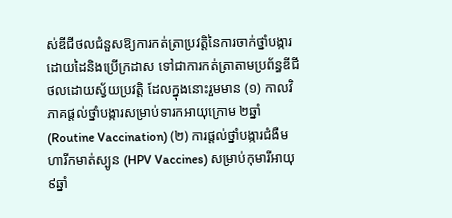ស់ឌីជីថលជំនួសឱ្យការកត់ត្រាប្រវត្តិនៃការចាក់ថ្នាំបង្ការដោយដៃនិងប្រើក្រដាស ទៅជាការកត់ត្រាតាមប្រព័ន្ធឌីជីថលដោយស្វ័យប្រវត្តិ ដែលក្នុងនោះរួមមាន (១) កាលវិភាគផ្តល់ថ្នាំបង្ការសម្រាប់ទារកអាយុក្រោម ២ឆ្នាំ (Routine Vaccination) (២) ការផ្តល់ថ្នាំបង្ការជំងឺមហារីកមាត់ស្បូន (HPV Vaccines) សម្រាប់កុមារីអាយុ ៩ឆ្នាំ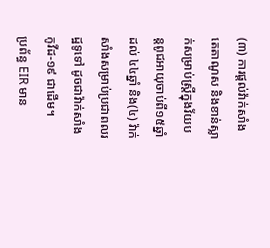(៣) ការផ្តល់វ៉ាក់សាំងតេតាណូស និងខាន់ស្លាក់សម្រាប់ស្ត្រីក្នុងវ័យបន្តពូជអាយុចាប់ពី១៥ឆ្នាំ ដល់ ៤៤ឆ្នាំ និង(៤) វ៉ាក់សាំងសម្រាប់ប្រជាពលរដ្ឋទូទៅ ដូចជាវ៉ាក់សាំងកូវីដ-១៩ ជាដើម។
ប្រព័ន្ធ EIR មាន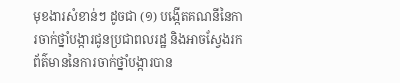មុខងារសំខាន់ៗ ដូចជា (១) បង្កើតគណនីនៃការចាក់ថ្នាំបង្ការជូនប្រជាពលរដ្ឋ និងអាចស្វែងរកព័ត៌មាននៃការចាក់ថ្នាំបង្ការបាន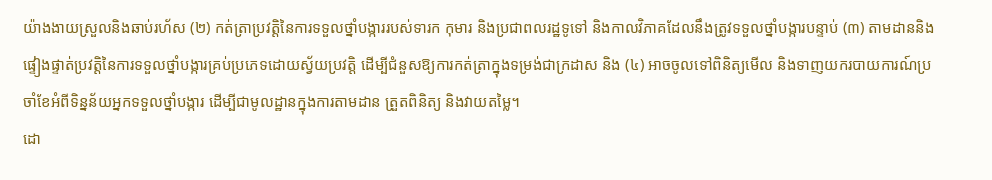យ៉ាងងាយស្រួលនិងឆាប់រហ័ស (២) កត់ត្រាប្រវត្តិនៃការទទួលថ្នាំបង្ការរបស់ទារក កុមារ និងប្រជាពលរដ្ឋទូទៅ និងកាលវិភាគដែលនឹងត្រូវទទួលថ្នាំបង្ការបន្ទាប់ (៣) តាមដាននិងផ្ទៀងផ្ទាត់ប្រវត្តិនៃការទទួលថ្នាំបង្ការគ្រប់ប្រភេទដោយស្វ័យប្រវត្តិ ដើម្បីជំនួសឱ្យការកត់ត្រាក្នុងទម្រង់ជាក្រដាស និង (៤) អាចចូលទៅពិនិត្យមើល និងទាញយករបាយការណ៍ប្រចាំខែអំពីទិន្នន័យអ្នកទទួលថ្នាំបង្ការ ដើម្បីជាមូលដ្ឋានក្នុងការតាមដាន ត្រួតពិនិត្យ និងវាយតម្លៃ។
ដោ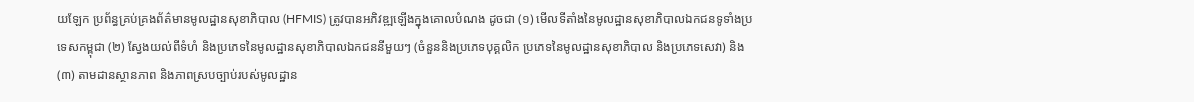យឡែក ប្រព័ន្ធគ្រប់គ្រងព័ត៌មានមូលដ្ឋានសុខាភិបាល (HFMIS) ត្រូវបានអភិវឌ្ឍឡើងក្នុងគោលបំណង ដូចជា (១) មើលទីតាំងនៃមូលដ្ឋានសុខាភិបាលឯកជនទូទាំងប្រទេសកម្ពុជា (២) ស្វែងយល់ពីទំហំ និងប្រភេទនៃមូលដ្ឋានសុខាភិបាលឯកជននីមួយៗ (ចំនួននិងប្រភេទបុគ្គលិក ប្រភេទនៃមូលដ្ឋានសុខាភិបាល និងប្រភេទសេវា) និង (៣) តាមដានស្ថានភាព និងភាពស្របច្បាប់របស់មូលដ្ឋាន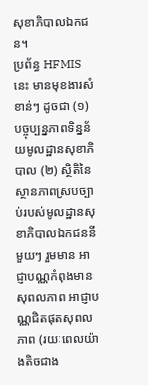សុខាភិបាលឯកជន។
ប្រព័ន្ធ HFMIS នេះ មានមុខងារសំខាន់ៗ ដូចជា (១) បច្ចុប្បន្នភាពទិន្នន័យមូលដ្ឋានសុខាភិបាល (២) ស្ថិតិនៃស្ថានភាពស្របច្បាប់របស់មូលដ្ឋានសុខាភិបាលឯកជននីមួយៗ រួមមាន អាជ្ញាបណ្ណកំពុងមានសុពលភាព អាជ្ញាបណ្ណជិតផុតសុពលភាព (រយៈពេលយ៉ាងតិចជាង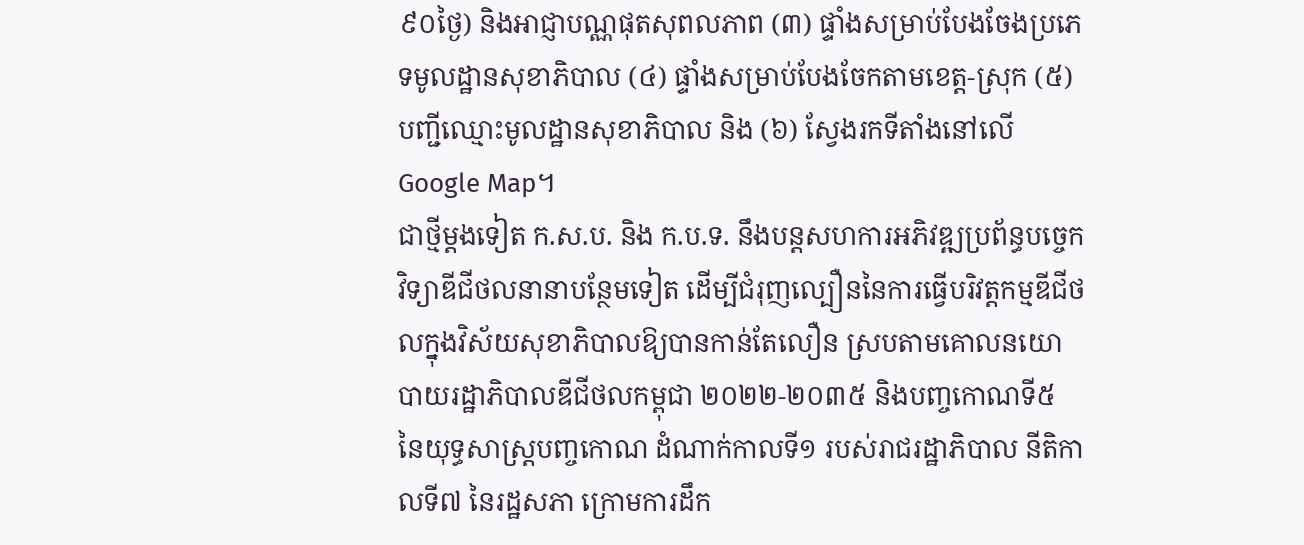៩០ថ្ងៃ) និងអាជ្ញាបណ្ណផុតសុពលភាព (៣) ផ្ទាំងសម្រាប់បែងចែងប្រភេទមូលដ្ឋានសុខាភិបាល (៤) ផ្ទាំងសម្រាប់បែងចែកតាមខេត្ត-ស្រុក (៥) បញ្ជីឈ្មោះមូលដ្ឋានសុខាភិបាល និង (៦) ស្វែងរកទីតាំងនៅលើ Google Map។
ជាថ្មីម្ដងទៀត ក.ស.ប. និង ក.ប.ទ. នឹងបន្តសហការអភិវឌ្ឍប្រព័ន្ធបច្ចេកវិទ្យាឌីជីថលនានាបន្ថែមទៀត ដើម្បីជំរុញល្បឿននៃការធ្វើបរិវត្តកម្មឌីជីថលក្នុងវិស័យសុខាភិបាលឱ្យបានកាន់តែលឿន ស្របតាមគោលនយោបាយរដ្ឋាភិបាលឌីជីថលកម្ពុជា ២០២២-២០៣៥ និងបញ្ចកោណទី៥ នៃយុទ្ធសាស្ត្របញ្ចកោណ ដំណាក់កាលទី១ របស់រាជរដ្ឋាភិបាល នីតិកាលទី៧ នៃរដ្ឋសភា ក្រោមការដឹក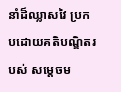នាំដ៏ឈ្លាសវៃ ប្រកបដោយគតិបណ្ឌិតរបស់ សម្ដេចម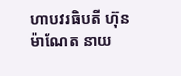ហាបវរធិបតី ហ៊ុន ម៉ាណែត នាយ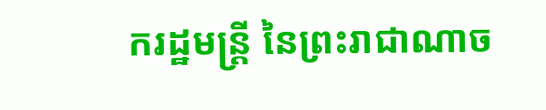ករដ្ឋមន្ត្រី នៃព្រះរាជាណាច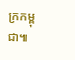ក្រកម្ពុជា៕